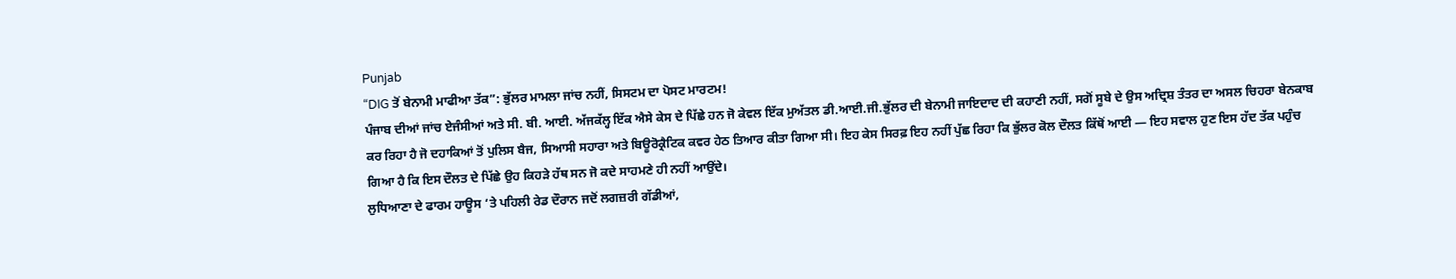Punjab
“DIG ਤੋਂ ਬੇਨਾਮੀ ਮਾਫੀਆ ਤੱਕ”: ਭੁੱਲਰ ਮਾਮਲਾ ਜਾਂਚ ਨਹੀਂ, ਸਿਸਟਮ ਦਾ ਪੋਸਟ ਮਾਰਟਮ!
ਪੰਜਾਬ ਦੀਆਂ ਜਾਂਚ ਏਜੰਸੀਆਂ ਅਤੇ ਸੀ. ਬੀ. ਆਈ. ਅੱਜਕੱਲ੍ਹ ਇੱਕ ਐਸੇ ਕੇਸ ਦੇ ਪਿੱਛੇ ਹਨ ਜੋ ਕੇਵਲ ਇੱਕ ਮੁਅੱਤਲ ਡੀ.ਆਈ.ਜੀ.ਭੁੱਲਰ ਦੀ ਬੇਨਾਮੀ ਜਾਇਦਾਦ ਦੀ ਕਹਾਣੀ ਨਹੀਂ, ਸਗੋਂ ਸੂਬੇ ਦੇ ਉਸ ਅਦ੍ਰਿਸ਼ ਤੰਤਰ ਦਾ ਅਸਲ ਚਿਹਰਾ ਬੇਨਕਾਬ ਕਰ ਰਿਹਾ ਹੈ ਜੋ ਦਹਾਕਿਆਂ ਤੋਂ ਪੁਲਿਸ ਬੈਜ, ਸਿਆਸੀ ਸਹਾਰਾ ਅਤੇ ਬਿਊਰੋਕ੍ਰੈਟਿਕ ਕਵਰ ਹੇਠ ਤਿਆਰ ਕੀਤਾ ਗਿਆ ਸੀ। ਇਹ ਕੇਸ ਸਿਰਫ਼ ਇਹ ਨਹੀਂ ਪੁੱਛ ਰਿਹਾ ਕਿ ਭੁੱਲਰ ਕੋਲ ਦੌਲਤ ਕਿੱਥੋਂ ਆਈ — ਇਹ ਸਵਾਲ ਹੁਣ ਇਸ ਹੱਦ ਤੱਕ ਪਹੁੰਚ ਗਿਆ ਹੈ ਕਿ ਇਸ ਦੌਲਤ ਦੇ ਪਿੱਛੇ ਉਹ ਕਿਹੜੇ ਹੱਥ ਸਨ ਜੋ ਕਦੇ ਸਾਹਮਣੇ ਹੀ ਨਹੀਂ ਆਉਂਦੇ।
ਲੁਧਿਆਣਾ ਦੇ ਫਾਰਮ ਹਾਊਸ ‘ਤੇ ਪਹਿਲੀ ਰੇਡ ਦੌਰਾਨ ਜਦੋਂ ਲਗਜ਼ਰੀ ਗੱਡੀਆਂ,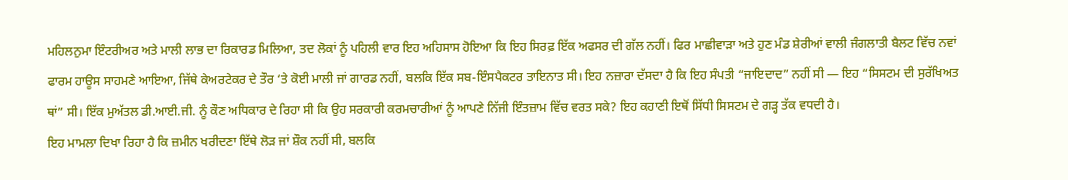ਮਹਿਲਨੁਮਾ ਇੰਟਰੀਅਰ ਅਤੇ ਮਾਲੀ ਲਾਭ ਦਾ ਰਿਕਾਰਡ ਮਿਲਿਆ, ਤਦ ਲੋਕਾਂ ਨੂੰ ਪਹਿਲੀ ਵਾਰ ਇਹ ਅਹਿਸਾਸ ਹੋਇਆ ਕਿ ਇਹ ਸਿਰਫ਼ ਇੱਕ ਅਫਸਰ ਦੀ ਗੱਲ ਨਹੀਂ। ਫਿਰ ਮਾਛੀਵਾੜਾ ਅਤੇ ਹੁਣ ਮੰਡ ਸ਼ੇਰੀਆਂ ਵਾਲੀ ਜੰਗਲਾਤੀ ਬੈਲਟ ਵਿੱਚ ਨਵਾਂ ਫਾਰਮ ਹਾਊਸ ਸਾਹਮਣੇ ਆਇਆ, ਜਿੱਥੇ ਕੇਅਰਟੇਕਰ ਦੇ ਤੌਰ ‘ਤੇ ਕੋਈ ਮਾਲੀ ਜਾਂ ਗਾਰਡ ਨਹੀਂ, ਬਲਕਿ ਇੱਕ ਸਬ-ਇੰਸਪੈਕਟਰ ਤਾਇਨਾਤ ਸੀ। ਇਹ ਨਜ਼ਾਰਾ ਦੱਸਦਾ ਹੈ ਕਿ ਇਹ ਸੰਪਤੀ “ਜਾਇਦਾਦ” ਨਹੀਂ ਸੀ — ਇਹ “ਸਿਸਟਮ ਦੀ ਸੁਰੱਖਿਅਤ ਥਾਂ” ਸੀ। ਇੱਕ ਮੁਅੱਤਲ ਡੀ.ਆਈ.ਜੀ. ਨੂੰ ਕੌਣ ਅਧਿਕਾਰ ਦੇ ਰਿਹਾ ਸੀ ਕਿ ਉਹ ਸਰਕਾਰੀ ਕਰਮਚਾਰੀਆਂ ਨੂੰ ਆਪਣੇ ਨਿੱਜੀ ਇੰਤਜ਼ਾਮ ਵਿੱਚ ਵਰਤ ਸਕੇ? ਇਹ ਕਹਾਣੀ ਇਥੋਂ ਸਿੱਧੀ ਸਿਸਟਮ ਦੇ ਗੜ੍ਹ ਤੱਕ ਵਧਦੀ ਹੈ।
ਇਹ ਮਾਮਲਾ ਦਿਖਾ ਰਿਹਾ ਹੈ ਕਿ ਜ਼ਮੀਨ ਖਰੀਦਣਾ ਇੱਥੇ ਲੋੜ ਜਾਂ ਸ਼ੌਕ ਨਹੀਂ ਸੀ, ਬਲਕਿ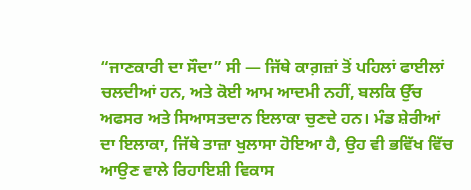“ਜਾਣਕਾਰੀ ਦਾ ਸੌਦਾ” ਸੀ — ਜਿੱਥੇ ਕਾਗ਼ਜ਼ਾਂ ਤੋਂ ਪਹਿਲਾਂ ਫਾਈਲਾਂ ਚਲਦੀਆਂ ਹਨ, ਅਤੇ ਕੋਈ ਆਮ ਆਦਮੀ ਨਹੀਂ, ਬਲਕਿ ਉੱਚ ਅਫਸਰ ਅਤੇ ਸਿਆਸਤਦਾਨ ਇਲਾਕਾ ਚੁਣਦੇ ਹਨ। ਮੰਡ ਸ਼ੇਰੀਆਂ ਦਾ ਇਲਾਕਾ, ਜਿੱਥੇ ਤਾਜ਼ਾ ਖੁਲਾਸਾ ਹੋਇਆ ਹੈ, ਉਹ ਵੀ ਭਵਿੱਖ ਵਿੱਚ ਆਉਣ ਵਾਲੇ ਰਿਹਾਇਸ਼ੀ ਵਿਕਾਸ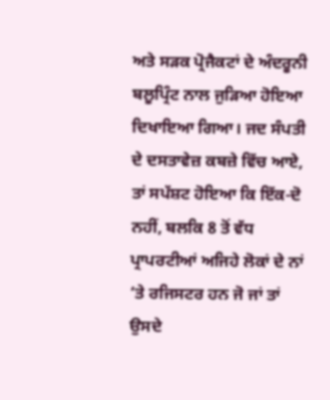ਅਤੇ ਸੜਕ ਪ੍ਰੋਜੈਕਟਾਂ ਦੇ ਅੰਦਰੂਨੀ ਬਲੂਪ੍ਰਿੰਟ ਨਾਲ ਜੁੜਿਆ ਹੋਇਆ ਦਿਖਾਇਆ ਗਿਆ। ਜਦ ਸੰਪਤੀ ਦੇ ਦਸਤਾਵੇਜ਼ ਕਬਜ਼ੇ ਵਿੱਚ ਆਏ, ਤਾਂ ਸਪੱਸ਼ਟ ਹੋਇਆ ਕਿ ਇੱਕ-ਦੋ ਨਹੀਂ, ਬਲਕਿ 8 ਤੋਂ ਵੱਧ ਪ੍ਰਾਪਰਟੀਆਂ ਅਜਿਹੇ ਲੋਕਾਂ ਦੇ ਨਾਂ ‘ਤੇ ਰਜਿਸਟਰ ਹਨ ਜੋ ਜਾਂ ਤਾਂ ਉਸਦੇ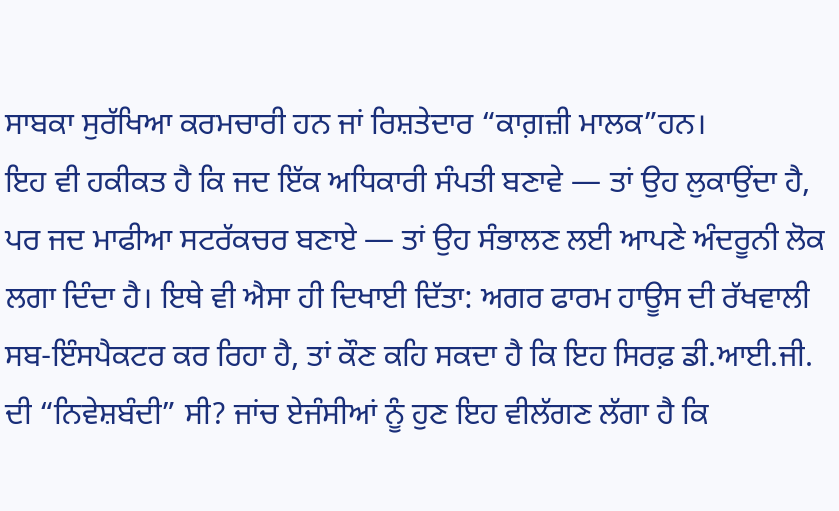ਸਾਬਕਾ ਸੁਰੱਖਿਆ ਕਰਮਚਾਰੀ ਹਨ ਜਾਂ ਰਿਸ਼ਤੇਦਾਰ “ਕਾਗ਼ਜ਼ੀ ਮਾਲਕ”ਹਨ।
ਇਹ ਵੀ ਹਕੀਕਤ ਹੈ ਕਿ ਜਦ ਇੱਕ ਅਧਿਕਾਰੀ ਸੰਪਤੀ ਬਣਾਵੇ — ਤਾਂ ਉਹ ਲੁਕਾਉਂਦਾ ਹੈ, ਪਰ ਜਦ ਮਾਫੀਆ ਸਟਰੱਕਚਰ ਬਣਾਏ — ਤਾਂ ਉਹ ਸੰਭਾਲਣ ਲਈ ਆਪਣੇ ਅੰਦਰੂਨੀ ਲੋਕ ਲਗਾ ਦਿੰਦਾ ਹੈ। ਇਥੇ ਵੀ ਐਸਾ ਹੀ ਦਿਖਾਈ ਦਿੱਤਾ: ਅਗਰ ਫਾਰਮ ਹਾਊਸ ਦੀ ਰੱਖਵਾਲੀ ਸਬ-ਇੰਸਪੈਕਟਰ ਕਰ ਰਿਹਾ ਹੈ, ਤਾਂ ਕੌਣ ਕਹਿ ਸਕਦਾ ਹੈ ਕਿ ਇਹ ਸਿਰਫ਼ ਡੀ.ਆਈ.ਜੀ. ਦੀ “ਨਿਵੇਸ਼ਬੰਦੀ” ਸੀ? ਜਾਂਚ ਏਜੰਸੀਆਂ ਨੂੰ ਹੁਣ ਇਹ ਵੀਲੱਗਣ ਲੱਗਾ ਹੈ ਕਿ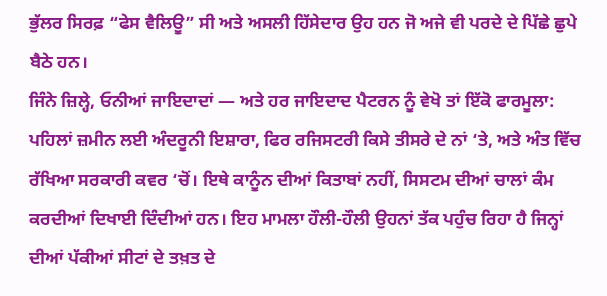ਭੁੱਲਰ ਸਿਰਫ਼ “ਫੇਸ ਵੈਲਿਊ” ਸੀ ਅਤੇ ਅਸਲੀ ਹਿੱਸੇਦਾਰ ਉਹ ਹਨ ਜੋ ਅਜੇ ਵੀ ਪਰਦੇ ਦੇ ਪਿੱਛੇ ਛੁਪੇ ਬੈਠੇ ਹਨ।
ਜਿੰਨੇ ਜ਼ਿਲ੍ਹੇ, ਓਨੀਆਂ ਜਾਇਦਾਦਾਂ — ਅਤੇ ਹਰ ਜਾਇਦਾਦ ਪੈਟਰਨ ਨੂੰ ਵੇਖੋ ਤਾਂ ਇੱਕੋ ਫਾਰਮੂਲਾ: ਪਹਿਲਾਂ ਜ਼ਮੀਨ ਲਈ ਅੰਦਰੂਨੀ ਇਸ਼ਾਰਾ, ਫਿਰ ਰਜਿਸਟਰੀ ਕਿਸੇ ਤੀਸਰੇ ਦੇ ਨਾਂ ‘ਤੇ, ਅਤੇ ਅੰਤ ਵਿੱਚ ਰੱਖਿਆ ਸਰਕਾਰੀ ਕਵਰ ‘ਚੋਂ। ਇਥੇ ਕਾਨੂੰਨ ਦੀਆਂ ਕਿਤਾਬਾਂ ਨਹੀਂ, ਸਿਸਟਮ ਦੀਆਂ ਚਾਲਾਂ ਕੰਮ ਕਰਦੀਆਂ ਦਿਖਾਈ ਦਿੰਦੀਆਂ ਹਨ। ਇਹ ਮਾਮਲਾ ਹੌਲੀ-ਹੌਲੀ ਉਹਨਾਂ ਤੱਕ ਪਹੁੰਚ ਰਿਹਾ ਹੈ ਜਿਨ੍ਹਾਂ ਦੀਆਂ ਪੱਕੀਆਂ ਸੀਟਾਂ ਦੇ ਤਖ਼ਤ ਦੇ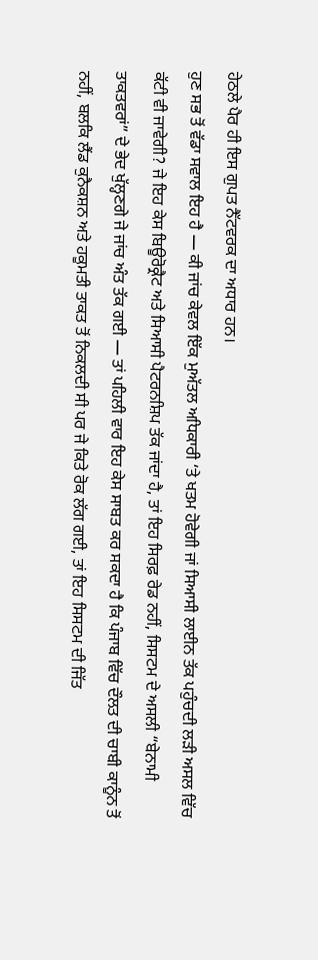ਹੇਠਲੇ ਪੈਰ ਹੀ ਇਸ ਗੁਪਤ ਨੈੱਟਵਰਕ ਦਾ ਅਧਾਰ ਹਨ।
ਹੁਣ ਸਭ ਤੋਂ ਵੱਡਾ ਸਵਾਲ ਇਹ ਹੈ — ਕੀ ਜਾਂਚ ਕੇਵਲ ਇੱਕ ਮੁਅੱਤਲ ਅਧਿਕਾਰੀ ‘ਤੇ ਖਤਮ ਹੋਵੇਗੀ ਜਾਂ ਸਿਆਸੀ ਲਾਈਨ ਤੱਕ ਪਹੁੰਚਦੀ ਲੜੀ ਅਸਲ ਵਿੱਚ ਕੱਟੀ ਵੀ ਜਾਵੇਗੀ? ਜੇ ਇਹ ਕੇਸ ਬਿਊਰੋਕ੍ਰੈਟ ਅਤੇ ਸਿਆਸੀ ਪੈਟਰਨਸ਼ਿਪ ਤੱਕ ਜਾਂਦਾ ਹੈ, ਤਾਂ ਇਹ ਸਿਰਫ਼ ਰੇਡ ਨਹੀਂ, ਸਿਸਟਮ ਦੇ ਅਸਲੀ “ਬੇਨਾਮੀ ਤਾਕਤਵਰਾਂ” ਦੇ ਭੇਦ ਖੁੱਲ੍ਹਣਗੇ ਜੇ ਜਾਂਚ ਅੰਤ ਤੱਕ ਗਈ — ਤਾਂ ਪਹਿਲੀ ਵਾਰ ਇਹ ਕੇਸ ਸਾਬਤ ਕਰ ਸਕਦਾ ਹੈ ਕਿ ਪੰਜਾਬ ਵਿੱਚ ਦੌਲਤ ਦੀ ਚਾਬੀ ਕਾਨੂੰਨ ਤੋਂ ਨਹੀਂ, ਬਲਕਿ ਲੈਂਡ ਕੁਨੈਕਸ਼ਨ ਅਤੇ ਹਕੂਮਤੀ ਤਾਕਤ ਤੋਂ ਨਿਕਲਦੀ ਸੀ ਪਰ ਜੇ ਕਿਤੇ ਰੋਕ ਲੱਗ ਗਈ, ਤਾਂ ਇਹ ਸਿਸਟਮ ਦੀ ਜਿੱਤ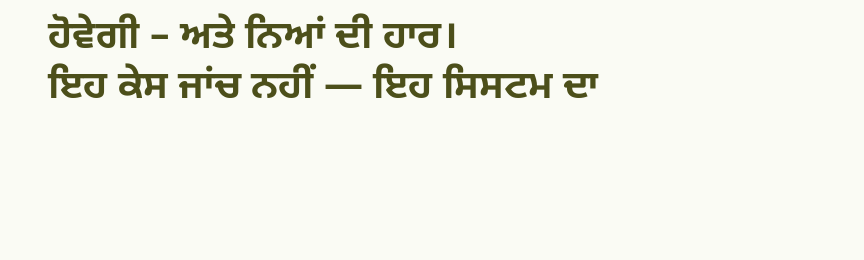ਹੋਵੇਗੀ – ਅਤੇ ਨਿਆਂ ਦੀ ਹਾਰ।
ਇਹ ਕੇਸ ਜਾਂਚ ਨਹੀਂ — ਇਹ ਸਿਸਟਮ ਦਾ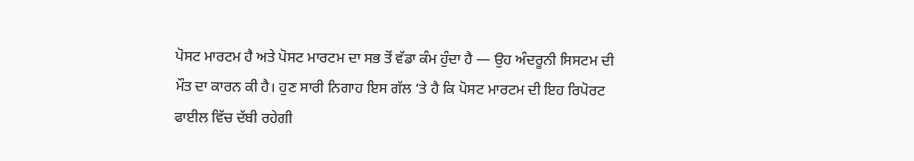ਪੋਸਟ ਮਾਰਟਮ ਹੈ ਅਤੇ ਪੋਸਟ ਮਾਰਟਮ ਦਾ ਸਭ ਤੋਂ ਵੱਡਾ ਕੰਮ ਹੁੰਦਾ ਹੈ — ਉਹ ਅੰਦਰੂਨੀ ਸਿਸਟਮ ਦੀ ਮੌਤ ਦਾ ਕਾਰਨ ਕੀ ਹੈ। ਹੁਣ ਸਾਰੀ ਨਿਗਾਹ ਇਸ ਗੱਲ ‘ਤੇ ਹੈ ਕਿ ਪੋਸਟ ਮਾਰਟਮ ਦੀ ਇਹ ਰਿਪੋਰਟ ਫਾਈਲ ਵਿੱਚ ਦੱਬੀ ਰਹੇਗੀ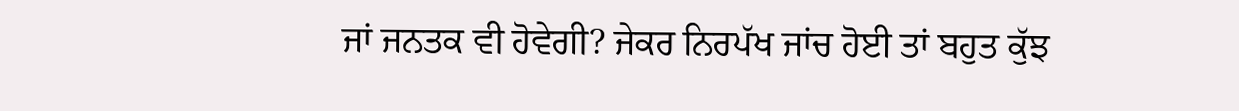ਜਾਂ ਜਨਤਕ ਵੀ ਹੋਵੇਗੀ? ਜੇਕਰ ਨਿਰਪੱਖ ਜਾਂਚ ਹੋਈ ਤਾਂ ਬਹੁਤ ਕੁੱਝ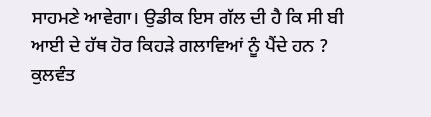ਸਾਹਮਣੇ ਆਵੇਗਾ। ਉਡੀਕ ਇਸ ਗੱਲ ਦੀ ਹੈ ਕਿ ਸੀ ਬੀ ਆਈ ਦੇ ਹੱਥ ਹੋਰ ਕਿਹੜੇ ਗਲਾਵਿਆਂ ਨੂੰ ਪੈਂਦੇ ਹਨ ?
ਕੁਲਵੰਤ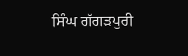ਸਿੰਘ ਗੱਗੜਪੁਰੀ